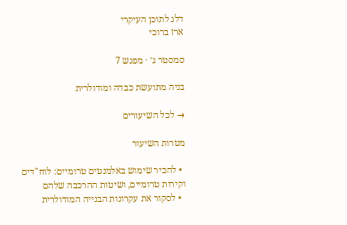דלג לתוכן העיקרי
ארז ברוכי

סמסטר ג׳ · מפגש 7

בניה מתועשת כבדה ומודולרית

→ לכל השיעורים

מטרות השיעור

  • להכיר שימוש באלמנטים טרומיים: לוח"דים וקירות טרומיים, ושיטות ההרכבה שלהם
  • לסקור את עקרונות הבנייה המודולרית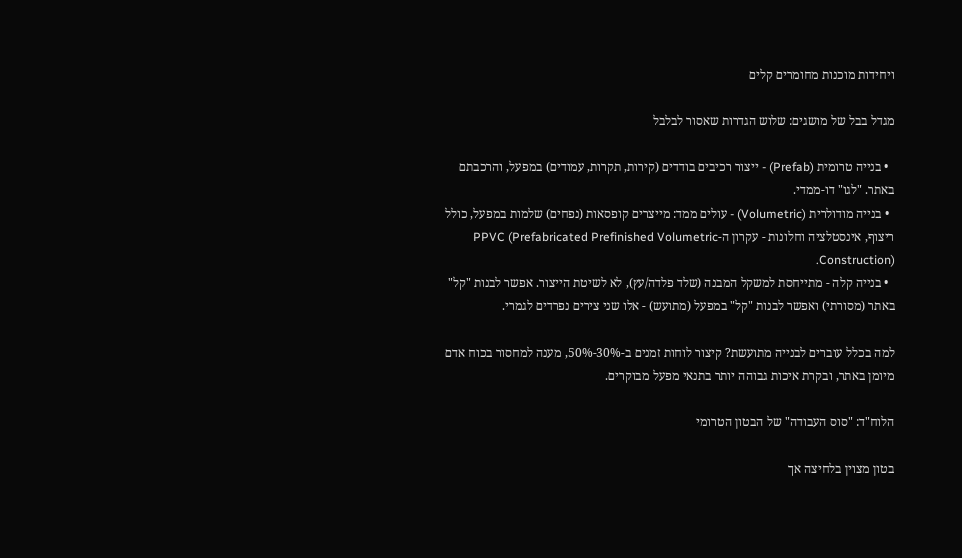ויחידות מוכנות מחומרים קלים

מגדל בבל של מושגים: שלוש הגדרות שאסור לבלבל

  • בנייה טרומית (Prefab) - ייצור רכיבים בודדים (קירות, תקרות, עמודים) במפעל, והרכבתם באתר. "לגו" דו-ממדי.
  • בנייה מודולרית (Volumetric) - עולים ממד: מייצרים קופסאות (נפחים) שלמות במפעל, כולל ריצוף, אינסטלציה וחלונות - עקרון ה-PPVC (Prefabricated Prefinished Volumetric Construction).
  • בנייה קלה - מתייחסת למשקל המבנה (שלד פלדה/עץ), לא לשיטת הייצור. אפשר לבנות "קל" באתר (מסורתי) ואפשר לבנות "קל" במפעל (מתועש) - אלו שני צירים נפרדים לגמרי.

למה בכלל עוברים לבנייה מתועשת? קיצור לוחות זמנים ב-30%-50%, מענה למחסור בכוח אדם מיומן באתר, ובקרת איכות גבוהה יותר בתנאי מפעל מבוקרים.

הלוח"ד: "סוס העבודה" של הבטון הטרומי

בטון מצוין בלחיצה אך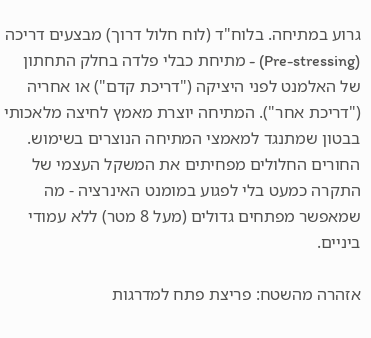גרוע במתיחה. בלוח"ד (לוח חלול דרוך) מבצעים דריכה (Pre-stressing) - מתיחת כבלי פלדה בחלק התחתון של האלמנט לפני היציקה ("דריכת קדם") או אחריה ("דריכת אחר"). המתיחה יוצרת מאמץ לחיצה מלאכותי בבטון שמתנגד למאמצי המתיחה הנוצרים בשימוש. החורים החלולים מפחיתים את המשקל העצמי של התקרה כמעט בלי לפגוע במומנט האינרציה - מה שמאפשר מפתחים גדולים (מעל 8 מטר) ללא עמודי ביניים.

אזהרה מהשטח: פריצת פתח למדרגות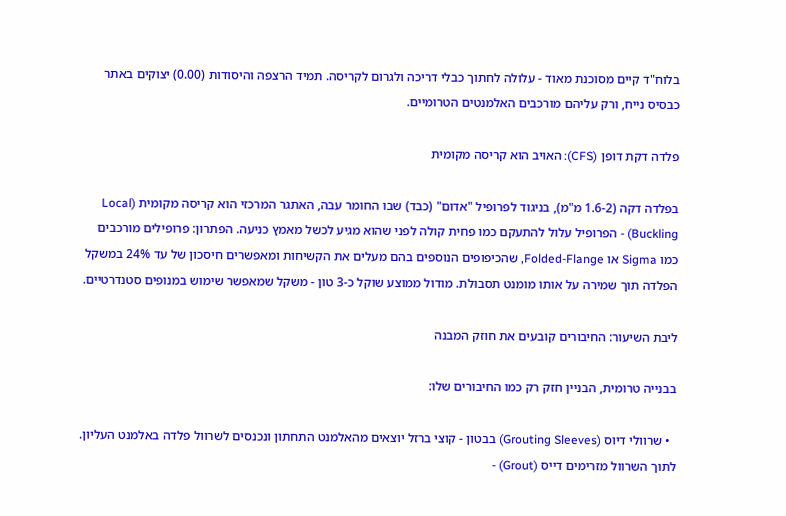בלוח"ד קיים מסוכנת מאוד - עלולה לחתוך כבלי דריכה ולגרום לקריסה. תמיד הרצפה והיסודות (0.00) יצוקים באתר כבסיס נייח, ורק עליהם מורכבים האלמנטים הטרומיים.

פלדה דקת דופן (CFS): האויב הוא קריסה מקומית

בפלדה דקה (1.6-2 מ"מ), בניגוד לפרופיל "אדום" (כבד) שבו החומר עבה, האתגר המרכזי הוא קריסה מקומית (Local Buckling) - הפרופיל עלול להתעקם כמו פחית קולה לפני שהוא מגיע לכשל מאמץ כניעה. הפתרון: פרופילים מורכבים כמו Sigma או Folded-Flange, שהכיפופים הנוספים בהם מעלים את הקשיחות ומאפשרים חיסכון של עד 24% במשקל הפלדה תוך שמירה על אותו מומנט תסבולת. מודול ממוצע שוקל כ-3 טון - משקל שמאפשר שימוש במנופים סטנדרטיים.

ליבת השיעור: החיבורים קובעים את חוזק המבנה

בבנייה טרומית, הבניין חזק רק כמו החיבורים שלו:

  • שרוולי דיוס (Grouting Sleeves) בבטון - קוצי ברזל יוצאים מהאלמנט התחתון ונכנסים לשרוול פלדה באלמנט העליון. לתוך השרוול מזרימים דייס (Grout) -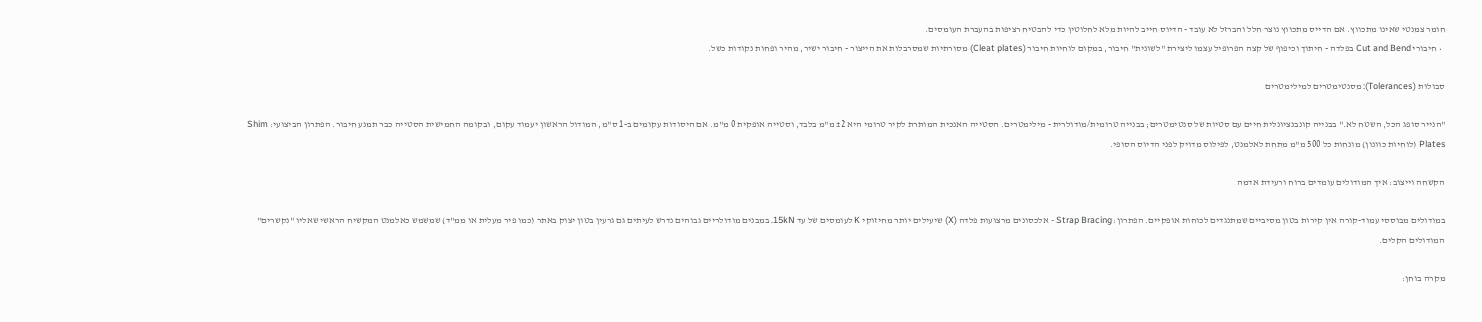חומר צמנטי שאינו מתכווץ. אם הדייס מתכווץ נוצר חלל והברזל לא עובד - הדיוס חייב להיות מלא לחלוטין כדי להבטיח רציפות בהעברת העומסים.
  • חיבורי Cut and Bend בפלדה - חיתוך וכיפוף של קצה הפרופיל עצמו ליצירת "לשונית" חיבור, במקום לוחיות חיבור (Cleat plates) מסורתיות שמסרבלות את הייצור - חיבור ישיר, מהיר ופחות נקודות כשל.

סבולות (Tolerances): מסנטימטרים למילימטרים

"הנייר סופג הכל, השטח לא." בבנייה קונבנציונלית חיים עם סטיות של סנטימטרים; בבנייה טרומית/מודולרית - מילימטרים. הסטייה האנכית המותרת לקיר טרומי היא ±2 מ"מ בלבד, וסטייה אופקית 0 מ"מ. אם היסודות עקומים ב-1 ס"מ, המודול הראשון יעמוד עקום, ובקומה החמישית הסטייה כבר תמנע חיבור. הפתרון הביצועי: Shim Plates (לוחיות כוונון) מונחות כל 500 מ"מ מתחת לאלמנט, לפילוס מדויק לפני הדיוס הסופי.

הקשחה וייצוב: איך המודולים עומדים ברוח ורעידת אדמה

במודולים מבוססי עמוד-קורה אין קירות בטון מסיביים שמתנגדים לכוחות אופקיים. הפתרון: Strap Bracing - אלכסונים מרצועות פלדה (X) שיעילים יותר מחיזוקי K לעומסים של עד 15kN. במבנים מודולריים גבוהים נדרש לעיתים גם גרעין בטון יצוק באתר (כמו פיר מעלית או ממ"ד) שמשמש כאלמנט המקשיח הראשי שאליו "נקשרים" המודולים הקלים.

מקרה בוחן: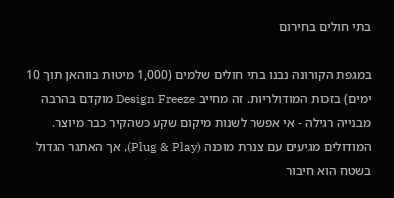בתי חולים בחירום

במגפת הקורונה נבנו בתי חולים שלמים (1,000 מיטות בווהאן תוך 10 ימים) בזכות המודולריות. זה מחייב Design Freeze מוקדם בהרבה מבנייה רגילה - אי אפשר לשנות מיקום שקע כשהקיר כבר מיוצר. המודולים מגיעים עם צנרת מוכנה (Plug & Play), אך האתגר הגדול בשטח הוא חיבור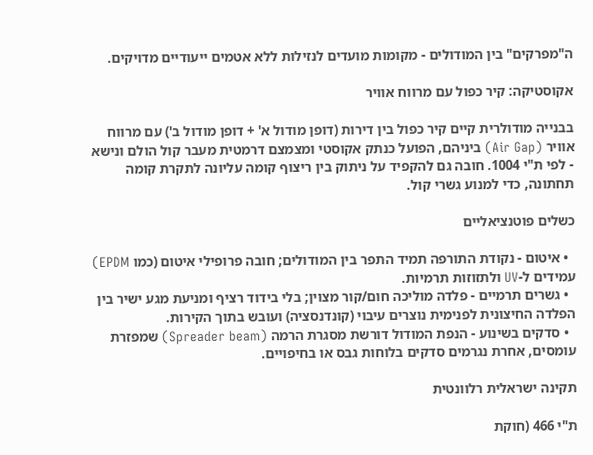ה"מפרקים" בין המודולים - מקומות מועדים לנזילות ללא אטמים ייעודיים מדויקים.

אקוסטיקה: קיר כפול עם מרווח אוויר

בבנייה מודולרית קיים קיר כפול בין דירות (דופן מודול א' + דופן מודול ב') עם מרווח אוויר (Air Gap) ביניהם, הפועל כנתק אקוסטי ומצמצם דרמטית מעבר קול הולם ונישא - לפי ת"י 1004. חובה גם להקפיד על ניתוק בין ריצוף קומה עליונה לתקרת קומה תחתונה, כדי למנוע גשרי קול.

כשלים פוטנציאליים

  • איטום - נקודת התורפה תמיד התפר בין המודולים; חובה פרופילי איטום (כמו EPDM) עמידים ל-UV ולתזוזות תרמיות.
  • גשרים תרמיים - פלדה מוליכה חום/קור מצוין; בלי בידוד רציף ומניעת מגע ישיר בין הפלדה החיצונית לפנימית נוצרים עיבוי (קונדנסציה) ועובש בתוך הקירות.
  • סדקים בשינוע - הנפת המודול דורשת מסגרת הרמה (Spreader beam) שמפזרת עומסים, אחרת נגרמים סדקים בלוחות גבס או בחיפויים.

תקינה ישראלית רלוונטית

ת"י 466 (חוקת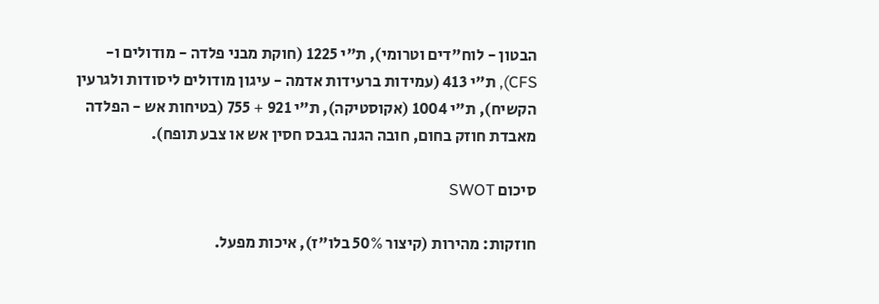הבטון - לוח"דים וטרומי), ת"י 1225 (חוקת מבני פלדה - מודולים ו-CFS), ת"י 413 (עמידות ברעידות אדמה - עיגון מודולים ליסודות ולגרעין הקשיח), ת"י 1004 (אקוסטיקה), ת"י 921 + 755 (בטיחות אש - הפלדה מאבדת חוזק בחום, חובה הגנה בגבס חסין אש או צבע תופח).

סיכום SWOT

חוזקות: מהירות (קיצור 50% בלו"ז), איכות מפעל.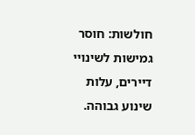חולשות: חוסר גמישות לשינויי דיירים, עלות שינוע גבוהה.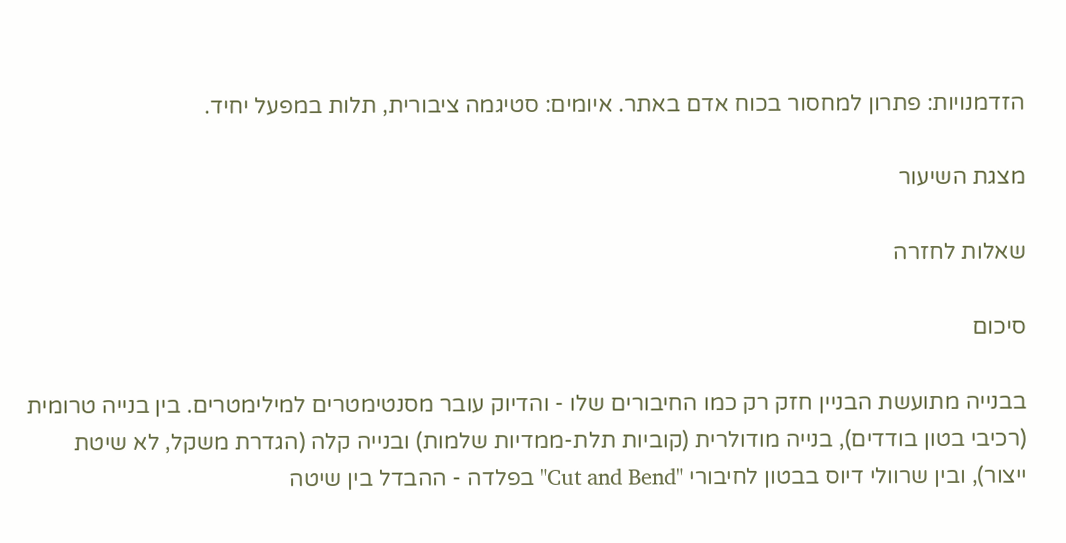הזדמנויות: פתרון למחסור בכוח אדם באתר. איומים: סטיגמה ציבורית, תלות במפעל יחיד.

מצגת השיעור

שאלות לחזרה

סיכום

בבנייה מתועשת הבניין חזק רק כמו החיבורים שלו - והדיוק עובר מסנטימטרים למילימטרים. בין בנייה טרומית (רכיבי בטון בודדים), בנייה מודולרית (קוביות תלת-ממדיות שלמות) ובנייה קלה (הגדרת משקל, לא שיטת ייצור), ובין שרוולי דיוס בבטון לחיבורי "Cut and Bend" בפלדה - ההבדל בין שיטה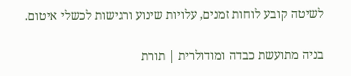לשיטה קובע לוחות זמנים, עלויות שינוע ורגישות לכשלי איטום.

בניה מתועשת כבדה ומודולרית | תורת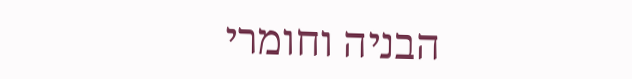הבניה וחומרי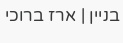בניין | ארז ברוכי